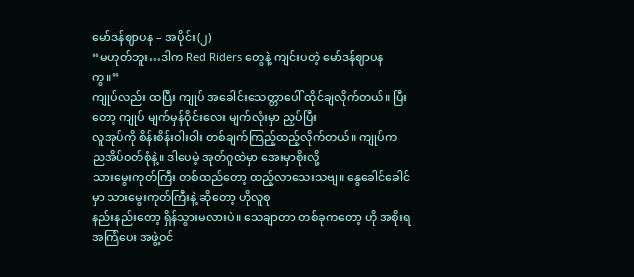မော်ဒန်ဈာပန – အပိုင်း(၂)
“မဟုတ်ဘူး…ဒါက Red Riders တွေနဲ့ ကျင်းပတဲ့ မော်ဒန်ဈာပန ကွ။”
ကျုပ်လည်း ထပြီး ကျုပ် အခေါင်းသေတ္တာပေါ် ထိုင်ချလိုက်တယ်။ ပြီးတော့ ကျုပ် မျက်မှန်ဝိုင်းလေး မျက်လုံးမှာ ညှပ်ပြီး
လူအုပ်ကို စိန်းစိန်းဝါးဝါး တစ်ချက်ကြည့်ထည့်လိုက်တယ်။ ကျုပ်က ညအိပ်ဝတ်စုံနဲ့။ ဒါပေမဲ့ အုတ်ဂူထဲမှာ အေးမှာစိုးလို့
သားမွေးကုတ်ကြီး တစ်ထည်တော့ ထည့်လာသေးသဗျ။ နွေခေါင်ခေါင်မှာ သားမွေးကုတ်ကြီးနဲ့ ဆိုတော့ ဟိုလူစု
နည်းနည်းတော့ ရှိန်သွားမလားပဲ။ သေချာတာ တစ်ခုကတော့ ဟို အစိုးရအကြံပေး အဖွဲ့ဝင်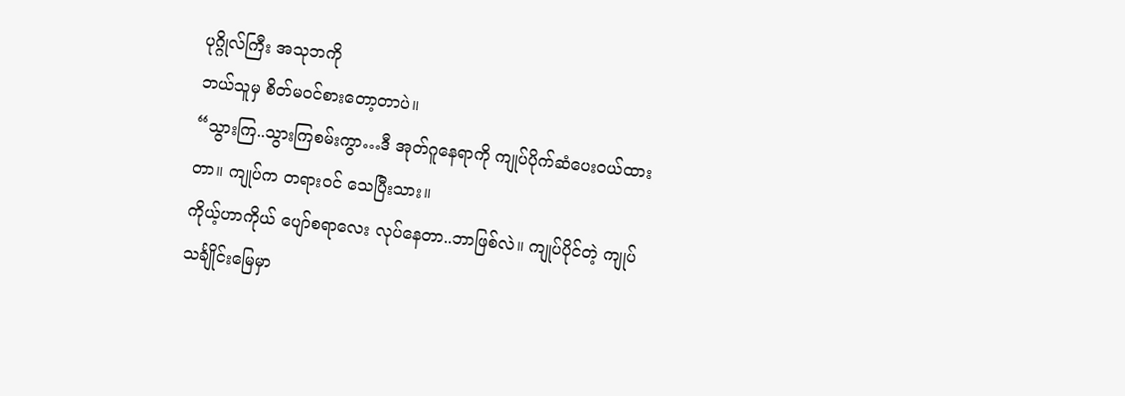ပုဂ္ဂိုလ်ကြီး အသုဘကို
ဘယ်သူမှ စိတ်မဝင်စားတော့တာပဲ။
“သွားကြ..သွားကြစမ်းကွာ…ဒီ အုတ်ဂူနေရာကို ကျုပ်ပိုက်ဆံပေးဝယ်ထားတာ။ ကျုပ်က တရားဝင် သေပြီးသား။
ကိုယ့်ဟာကိုယ် ပျော်စရာလေး လုပ်နေတာ..ဘာဖြစ်လဲ။ ကျုပ်ပိုင်တဲ့ ကျုပ် သင်္ချိုင်းမြေမှာ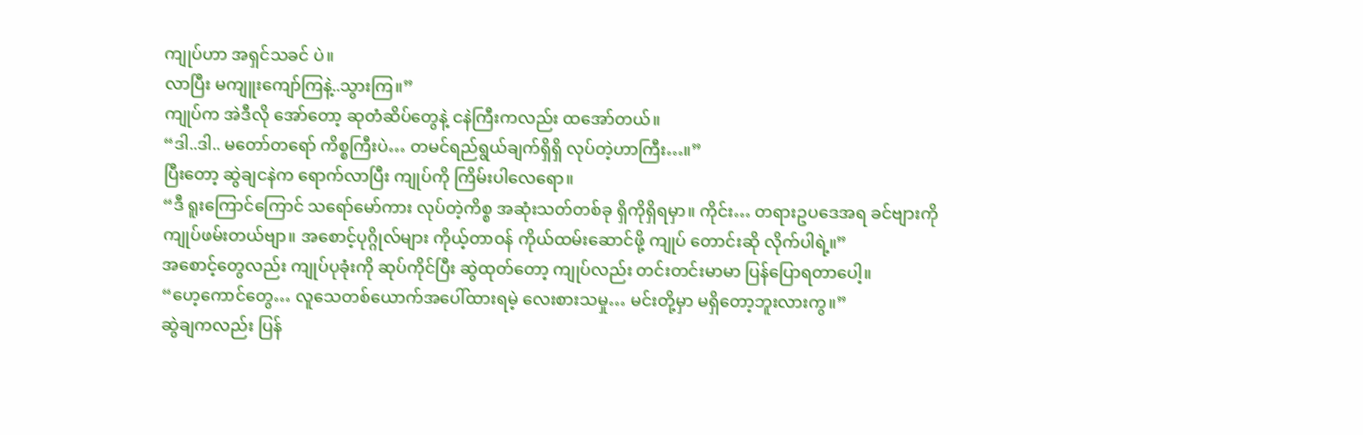ကျုပ်ဟာ အရှင်သခင် ပဲ။
လာပြီး မကျူးကျော်ကြနဲ့..သွားကြ။”
ကျုပ်က အဲဒီလို အော်တော့ ဆုတံဆိပ်တွေနဲ့ ငနဲကြီးကလည်း ထအော်တယ်။
“ဒါ..ဒါ.. မတော်တရော် ကိစ္စကြီးပဲ… တမင်ရည်ရွယ်ချက်ရှိရှိ လုပ်တဲ့ဟာကြီး…။”
ပြီးတော့ ဆွဲချငနဲက ရောက်လာပြီး ကျုပ်ကို ကြိမ်းပါလေရော။
“ဒီ ရူးကြောင်ကြောင် သရော်မော်ကား လုပ်တဲ့ကိစ္စ အဆုံးသတ်တစ်ခု ရှိကိုရှိရမှာ။ ကိုင်း… တရားဥပဒေအရ ခင်ဗျားကို
ကျုပ်ဖမ်းတယ်ဗျာ။ အစောင့်ပုဂ္ဂိုလ်များ ကိုယ့်တာဝန် ကိုယ်ထမ်းဆောင်ဖို့ ကျုပ် တောင်းဆို လိုက်ပါရဲ့။”
အစောင့်တွေလည်း ကျုပ်ပုခုံးကို ဆုပ်ကိုင်ပြီး ဆွဲထုတ်တော့ ကျုပ်လည်း တင်းတင်းမာမာ ပြန်ပြောရတာပေါ့။
“ဟေ့ကောင်တွေ… လူသေတစ်ယောက်အပေါ်ထားရမဲ့ လေးစားသမှု… မင်းတို့မှာ မရှိတော့ဘူးလားကွ။”
ဆွဲချကလည်း ပြန်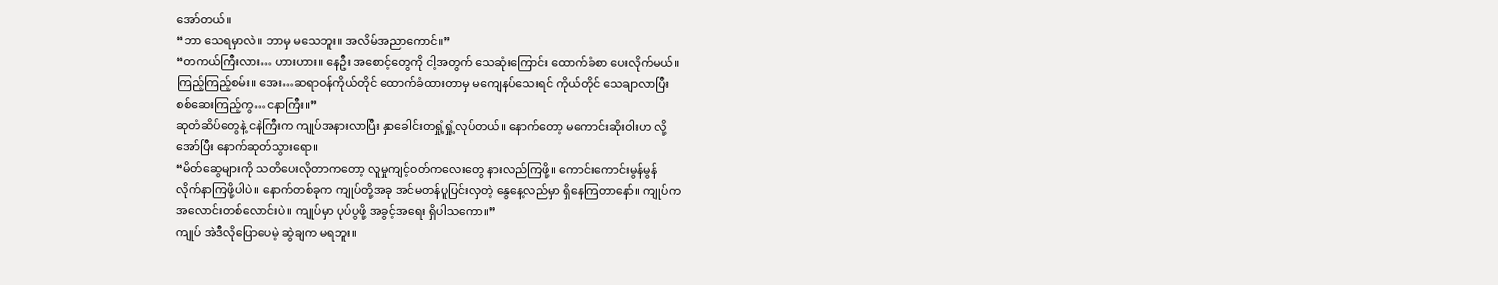အော်တယ်။
“ဘာ သေရမှာလဲ။ ဘာမှ မသေဘူး။ အလိမ်အညာကောင်။”
“တကယ်ကြီးလား… ဟားဟား။ နေဦး အစောင့်တွေကို ငါ့အတွက် သေဆုံးကြောင်း ထောက်ခံစာ ပေးလိုက်မယ်။
ကြည့်ကြည့်စမ်း။ အေး…ဆရာဝန်ကိုယ်တိုင် ထောက်ခံထားတာမှ မကျေနပ်သေးရင် ကိုယ်တိုင် သေချာလာပြီး
စစ်ဆေးကြည့်ကွ…ငနာကြီး။”
ဆုတံဆိပ်တွေနဲ့ ငနဲကြီးက ကျုပ်အနားလာပြီး နှာခေါင်းတရှုံ့ရှုံ့လုပ်တယ်။ နောက်တော့ မကောင်းဆိုးဝါးဟ လို့
အော်ပြီး နောက်ဆုတ်သွားရော။
“မိတ်ဆွေများကို သတိပေးလိုတာကတော့ လူမှုကျင့်ဝတ်ကလေးတွေ နားလည်ကြဖို့။ ကောင်းကောင်းမွန်မွန်
လိုက်နာကြဖို့ပါပဲ။ နောက်တစ်ခုက ကျုပ်တို့အခု အင်မတန်ပူပြင်းလှတဲ့ နွေနေ့လည်မှာ ရှိနေကြတာနော်။ ကျုပ်က
အလောင်းတစ်လောင်းပဲ။ ကျုပ်မှာ ပုပ်ပွဖို့ အခွင့်အရေး ရှိပါသကော။”
ကျုပ် အဲဒီလိုပြောပေမဲ့ ဆွဲချက မရဘူး။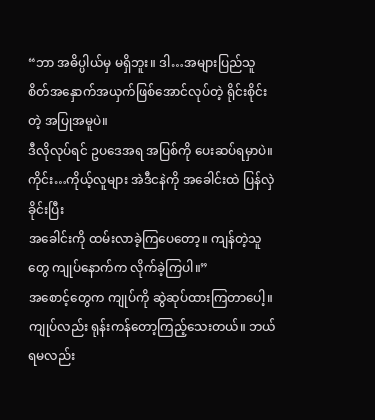“ဘာ အဓိပ္ပါယ်မှ မရှိဘူး။ ဒါ…အများပြည်သူ စိတ်အနှောက်အယှက်ဖြစ်အောင်လုပ်တဲ့ ရိုင်းစိုင်းတဲ့ အပြုအမူပဲ။
ဒီလိုလုပ်ရင် ဥပဒေအရ အပြစ်ကို ပေးဆပ်ရမှာပဲ။ ကိုင်း…ကိုယ့်လူများ အဲဒီငနဲကို အခေါင်းထဲ ပြန်လှဲခိုင်းပြီး
အခေါင်းကို ထမ်းလာခဲ့ကြပေတော့။ ကျန်တဲ့သူတွေ ကျုပ်နောက်က လိုက်ခဲ့ကြပါ။”
အစောင့်တွေက ကျုပ်ကို ဆွဲဆုပ်ထားကြတာပေါ့။ ကျုပ်လည်း ရုန်းကန်တော့ကြည့်သေးတယ်။ ဘယ်ရမလည်း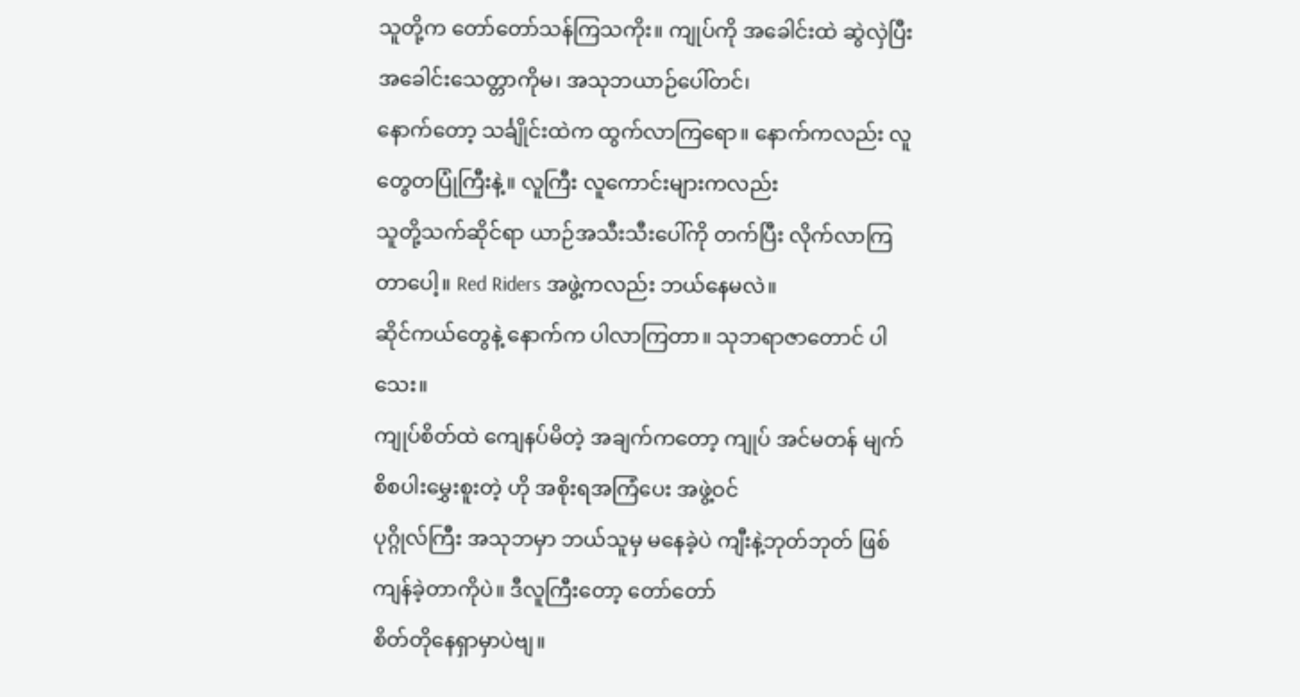သူတို့က တော်တော်သန်ကြသကိုး။ ကျုပ်ကို အခေါင်းထဲ ဆွဲလှဲပြီး အခေါင်းသေတ္တာကိုမ၊ အသုဘယာဉ်ပေါ်တင်၊
နောက်တော့ သင်္ချိုင်းထဲက ထွက်လာကြရော။ နောက်ကလည်း လူတွေတပြုံကြီးနဲ့။ လူကြီး လူကောင်းများကလည်း
သူတို့သက်ဆိုင်ရာ ယာဉ်အသီးသီးပေါ်ကို တက်ပြီး လိုက်လာကြတာပေါ့။ Red Riders အဖွဲ့ကလည်း ဘယ်နေမလဲ။
ဆိုင်ကယ်တွေနဲ့ နောက်က ပါလာကြတာ။ သုဘရာဇာတောင် ပါသေး။
ကျုပ်စိတ်ထဲ ကျေနပ်မိတဲ့ အချက်ကတော့ ကျုပ် အင်မတန် မျက်စိစပါးမွှေးစူးတဲ့ ဟို အစိုးရအကြံပေး အဖွဲ့ဝင်
ပုဂ္ဂိုလ်ကြီး အသုဘမှာ ဘယ်သူမှ မနေခဲ့ပဲ ကျီးနဲ့ဘုတ်ဘုတ် ဖြစ်ကျန်ခဲ့တာကိုပဲ။ ဒီလူကြီးတော့ တော်တော်
စိတ်တိုနေရှာမှာပဲဗျ။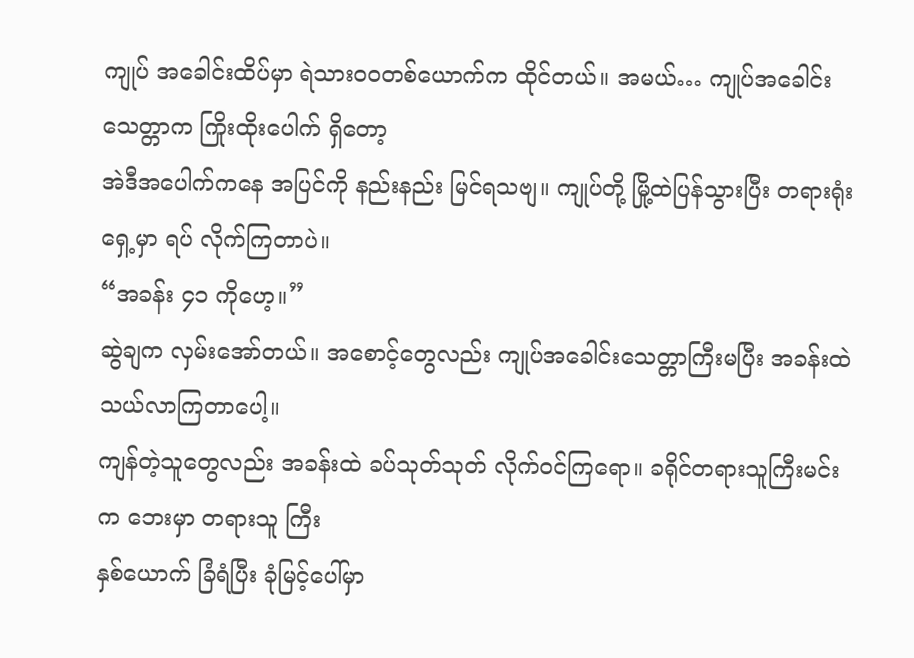ကျုပ် အခေါင်းထိပ်မှာ ရဲသားဝဝတစ်ယောက်က ထိုင်တယ်။ အမယ်… ကျုပ်အခေါင်းသေတ္တာက ကြိုးထိုးပေါက် ရှိတော့
အဲဒီအပေါက်ကနေ အပြင်ကို နည်းနည်း မြင်ရသဗျ။ ကျုပ်တို့ မြို့ထဲပြန်သွားပြီး တရားရုံးရှေ့မှာ ရပ် လိုက်ကြတာပဲ။
“အခန်း ၄၁ ကိုဟေ့။”
ဆွဲချက လှမ်းအော်တယ်။ အစောင့်တွေလည်း ကျုပ်အခေါင်းသေတ္တာကြီးမပြီး အခန်းထဲ သယ်လာကြတာပေါ့။
ကျန်တဲ့သူတွေလည်း အခန်းထဲ ခပ်သုတ်သုတ် လိုက်ဝင်ကြရော။ ခရိုင်တရားသူကြီးမင်းက ဘေးမှာ တရားသူ ကြီး
နှစ်ယောက် ခြံရံပြီး ခုံမြင့်ပေါ်မှာ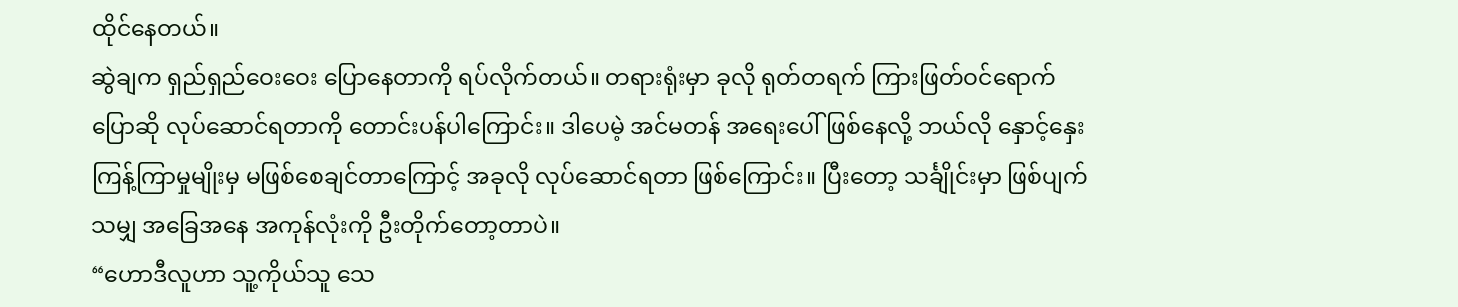ထိုင်နေတယ်။
ဆွဲချက ရှည်ရှည်ဝေးဝေး ပြောနေတာကို ရပ်လိုက်တယ်။ တရားရုံးမှာ ခုလို ရုတ်တရက် ကြားဖြတ်ဝင်ရောက်
ပြောဆို လုပ်ဆောင်ရတာကို တောင်းပန်ပါကြောင်း။ ဒါပေမဲ့ အင်မတန် အရေးပေါ်ဖြစ်နေလို့ ဘယ်လို နှောင့်နှေး
ကြန့်ကြာမှုမျိုးမှ မဖြစ်စေချင်တာကြောင့် အခုလို လုပ်ဆောင်ရတာ ဖြစ်ကြောင်း။ ပြီးတော့ သင်္ချိုင်းမှာ ဖြစ်ပျက်
သမျှ အခြေအနေ အကုန်လုံးကို ဦးတိုက်တော့တာပဲ။
“ဟောဒီလူဟာ သူ့ကိုယ်သူ သေ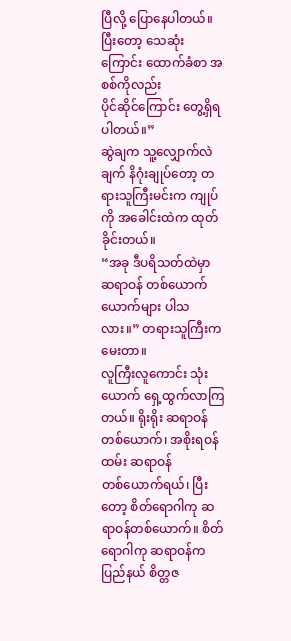ပြီလို့ ပြောနေပါတယ်။ ပြီးတော့ သေဆုံးကြောင်း ထောက်ခံစာ အစစ်ကိုလည်း
ပိုင်ဆိုင်ကြောင်း တွေ့ရှိရပါတယ်။”
ဆွဲချက သူ့လျှောက်လဲချက် နိဂုံးချုပ်တော့ တရားသူကြီးမင်းက ကျုပ်ကို အခေါင်းထဲက ထုတ်ခိုင်းတယ်။
“အခု ဒီပရိသတ်ထဲမှာ ဆရာဝန် တစ်ယောက်ယောက်များ ပါသလား။” တရားသူကြီးက မေးတာ။
လူကြီးလူကောင်း သုံးယောက် ရှေ့ထွက်လာကြတယ်။ ရိုးရိုး ဆရာဝန်တစ်ယောက်၊ အစိုးရဝန်ထမ်း ဆရာဝန်
တစ်ယောက်ရယ်၊ ပြီးတော့ စိတ်ရောဂါကု ဆရာဝန်တစ်ယောက်။ စိတ်ရောဂါကု ဆရာဝန်က ပြည်နယ် စိတ္တဇ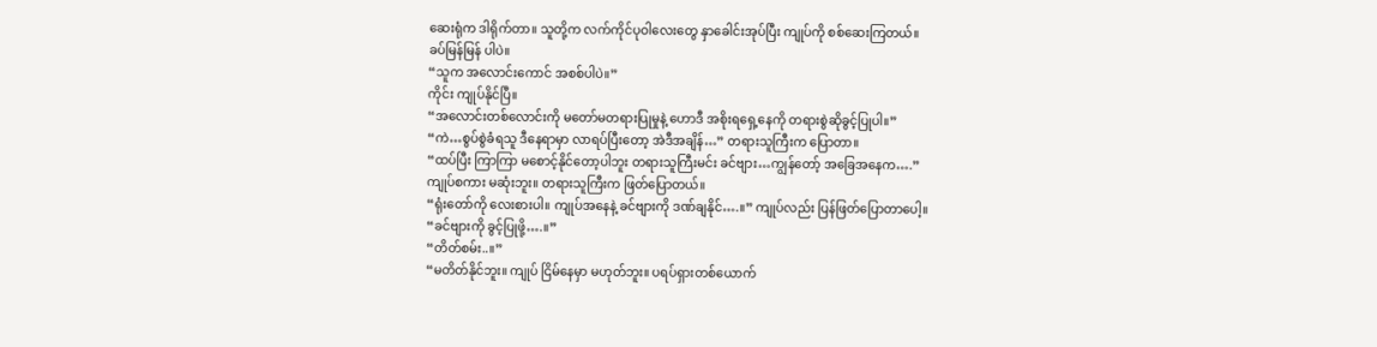ဆေးရုံက ဒါရိုက်တာ။ သူတို့က လက်ကိုင်ပုဝါလေးတွေ နှာခေါင်းအုပ်ပြီး ကျုပ်ကို စစ်ဆေးကြတယ်။
ခပ်မြန်မြန် ပါပဲ။
“သူက အလောင်းကောင် အစစ်ပါပဲ။”
ကိုင်း ကျုပ်နိုင်ပြီ။
“အလောင်းတစ်လောင်းကို မတော်မတရားပြုမှုနဲ့ ဟောဒီ အစိုးရရှေ့နေကို တရားစွဲဆိုခွင့်ပြုပါ။”
“ကဲ…စွပ်စွဲခံရသူ ဒီနေရာမှာ လာရပ်ပြီးတော့ အဲဒီအချိန်…” တရားသူကြီးက ပြောတာ။
“ထပ်ပြီး ကြာကြာ မစောင့်နိုင်တော့ပါဘူး တရားသူကြီးမင်း ခင်ဗျား…ကျွန်တော့် အခြေအနေက….”
ကျုပ်စကား မဆုံးဘူး။ တရားသူကြီးက ဖြတ်ပြောတယ်။
“ရုံးတော်ကို လေးစားပါ။ ကျုပ်အနေနဲ့ ခင်ဗျားကို ဒဏ်ချနိုင်….။” ကျုပ်လည်း ပြန်ဖြတ်ပြောတာပေါ့။
“ခင်ဗျားကို ခွင့်ပြုဖို့….။”
“တိတ်စမ်း..။”
“မတိတ်နိုင်ဘူး။ ကျုပ် ငြိမ်နေမှာ မဟုတ်ဘူး။ ပရပ်ရှားတစ်ယောက်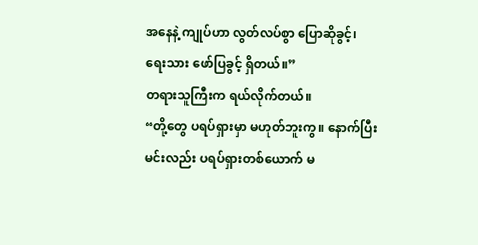အနေနဲ့ ကျုပ်ဟာ လွတ်လပ်စွာ ပြောဆိုခွင့်၊
ရေးသား ဖော်ပြခွင့် ရှိတယ်။”
တရားသူကြီးက ရယ်လိုက်တယ်။
“တို့တွေ ပရပ်ရှားမှာ မဟုတ်ဘူးကွ။ နောက်ပြီး မင်းလည်း ပရပ်ရှားတစ်ယောက် မ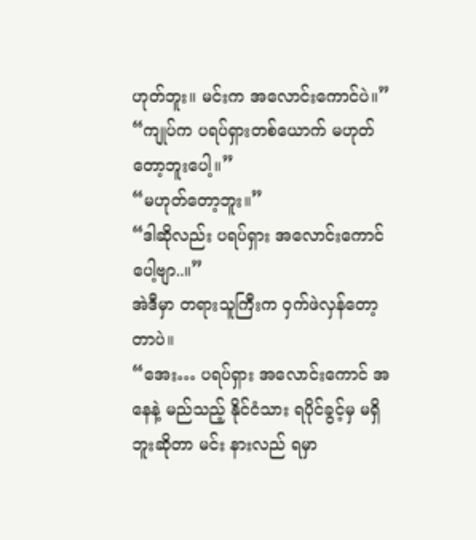ဟုတ်ဘူး။ မင်းက အလောင်းကောင်ပဲ။”
“ကျုပ်က ပရပ်ရှားတစ်ယောက် မဟုတ်တော့ဘူးပေါ့။”
“မဟုတ်တော့ဘူး။”
“ဒါဆိုလည်း ပရပ်ရှား အလောင်းကောင်ပေါ့ဗျာ..။”
အဲဒီမှာ တရားသူကြီးက ဝှက်ဖဲလှန်တော့တာပဲ။
“အေး… ပရပ်ရှား အလောင်းကောင် အနေနဲ့ မည်သည့် နိုင်ငံသား ရပိုင်ခွင့်မှ မရှိဘူးဆိုတာ မင်း နားလည် ရမှာ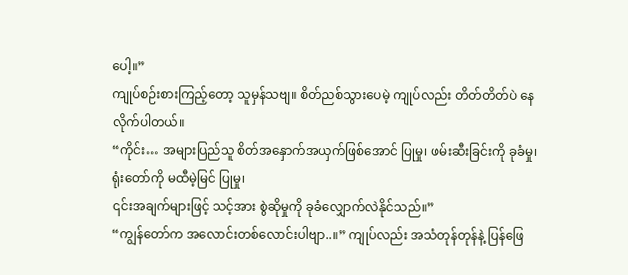ပေါ့။”
ကျုပ်စဉ်းစားကြည့်တော့ သူမှန်သဗျ။ စိတ်ညစ်သွားပေမဲ့ ကျုပ်လည်း တိတ်တိတ်ပဲ နေလိုက်ပါတယ်။
“ကိုင်း… အများပြည်သူ စိတ်အနှောက်အယှက်ဖြစ်အောင် ပြုမှု၊ ဖမ်းဆီးခြင်းကို ခုခံမှု၊ ရုံးတော်ကို မထီမဲ့မြင် ပြုမှု၊
၎င်းအချက်များဖြင့် သင့်အား စွဲဆိုမှုကို ခုခံလျှောက်လဲနိုင်သည်။”
“ကျွန်တော်က အလောင်းတစ်လောင်းပါဗျာ..။” ကျုပ်လည်း အသံတုန်တုန်နဲ့ ပြန်ဖြေ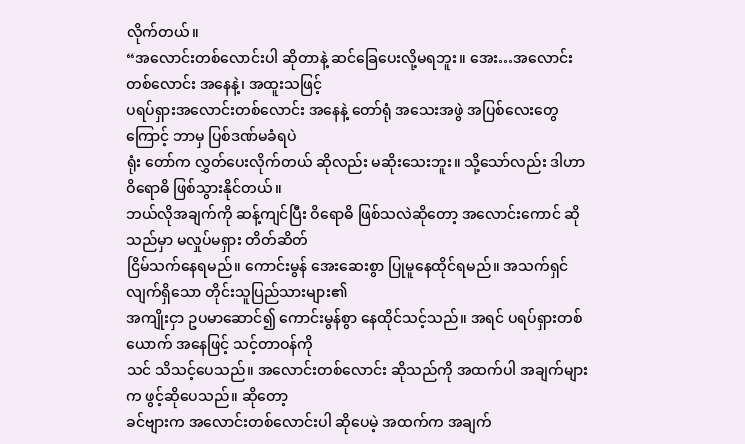လိုက်တယ်။
“အလောင်းတစ်လောင်းပါ ဆိုတာနဲ့ ဆင်ခြေပေးလို့မရဘူး။ အေး…အလောင်းတစ်လောင်း အနေနဲ့၊ အထူးသဖြင့်
ပရပ်ရှားအလောင်းတစ်လောင်း အနေနဲ့ တော်ရုံ အသေးအဖွဲ အပြစ်လေးတွေကြောင့် ဘာမှ ပြစ်ဒဏ်မခံရပဲ
ရုံး တော်က လွှတ်ပေးလိုက်တယ် ဆိုလည်း မဆိုးသေးဘူး။ သို့သော်လည်း ဒါဟာ ဝိရောဓိ ဖြစ်သွားနိုင်တယ်။
ဘယ်လိုအချက်ကို ဆန့်ကျင်ပြီး ဝိရောဓိ ဖြစ်သလဲဆိုတော့ အလောင်းကောင် ဆိုသည်မှာ မလှုပ်မရှား တိတ်ဆိတ်
ငြိမ်သက်နေရမည်။ ကောင်းမွန် အေးဆေးစွာ ပြုမူနေထိုင်ရမည်။ အသက်ရှင်လျက်ရှိသော တိုင်းသူပြည်သားများ၏
အကျိုးငှာ ဥပမာဆောင်၍ ကောင်းမွန်စွာ နေထိုင်သင့်သည်။ အရင် ပရပ်ရှားတစ်ယောက် အနေဖြင့် သင့်တာဝန်ကို
သင် သိသင့်ပေသည်။ အလောင်းတစ်လောင်း ဆိုသည်ကို အထက်ပါ အချက်များက ဖွင့်ဆိုပေသည်။ ဆိုတော့
ခင်ဗျားက အလောင်းတစ်လောင်းပါ ဆိုပေမဲ့ အထက်က အချက်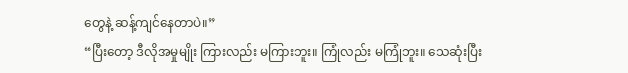တွေနဲ့ ဆန့်ကျင်နေတာပဲ။”
“ပြီးတော့ ဒီလိုအမှုမျိုး ကြားလည်း မကြားဘူး။ ကြုံလည်း မကြုံဘူး။ သေဆုံးပြီး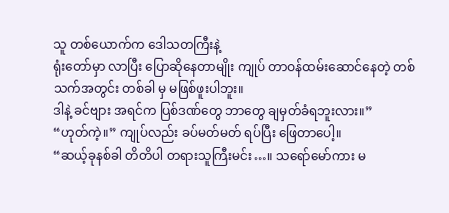သူ တစ်ယောက်က ဒေါသတကြီးနဲ့
ရုံးတော်မှာ လာပြီး ပြောဆိုနေတာမျိုး ကျုပ် တာဝန်ထမ်းဆောင်နေတဲ့ တစ်သက်အတွင်း တစ်ခါ မှ မဖြစ်ဖူးပါဘူး။
ဒါနဲ့ ခင်ဗျား အရင်က ပြစ်ဒဏ်တွေ ဘာတွေ ချမှတ်ခံရဘူးလား။”
“ဟုတ်ကဲ့။” ကျုပ်လည်း ခပ်မတ်မတ် ရပ်ပြီး ဖြေတာပေါ့။
“ဆယ့်ခုနစ်ခါ တိတိပါ တရားသူကြီးမင်း…။ သရော်မော်ကား မ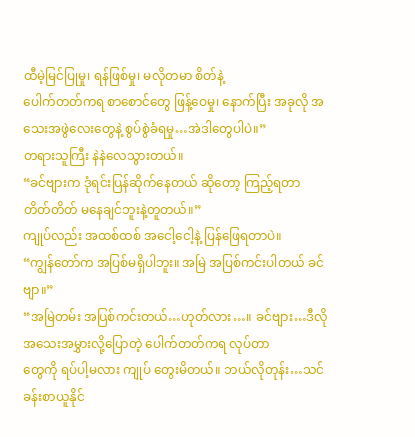ထီမဲ့မြင်ပြုမှု၊ ရန်ဖြစ်မှု၊ မလိုတမာ စိတ်နဲ့
ပေါက်တတ်ကရ စာစောင်တွေ ဖြန့်ဝေမှု၊ နောက်ပြီး အခုလို အသေးအဖွဲလေးတွေနဲ့ စွပ်စွဲခံရမှု…အဲဒါတွေပါပဲ။”
တရားသူကြီး နဲနဲလေသွားတယ်။
“ခင်ဗျားက ဒုံရင်းပြန်ဆိုက်နေတယ် ဆိုတော့ ကြည့်ရတာ တိတ်တိတ် မနေချင်ဘူးနဲ့တူတယ်။”
ကျုပ်လည်း အထစ်ထစ် အငေါ့ငေါ့နဲ့ ပြန်ဖြေရတာပဲ။
“ကျွန်တော်က အပြစ်မရှိပါဘူး။ အမြဲ အပြစ်ကင်းပါတယ် ခင်ဗျာ။”
“အမြဲတမ်း အပြစ်ကင်းတယ်…ဟုတ်လား…။ ခင်ဗျား…ဒီလို အသေးအမွှားလို့ပြောတဲ့ ပေါက်တတ်ကရ လုပ်တာ
တွေကို ရပ်ပါ့မလား ကျုပ် တွေးမိတယ်။ ဘယ်လိုတုန်း…သင်ခန်းစာယူနိုင်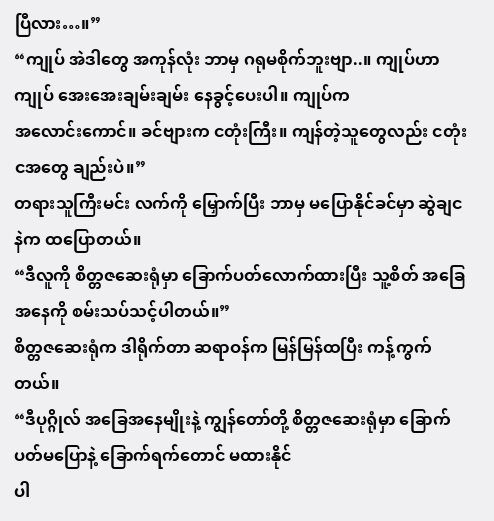ပြီလား…။”
“ကျုပ် အဲဒါတွေ အကုန်လုံး ဘာမှ ဂရုမစိုက်ဘူးဗျာ..။ ကျုပ်ဟာကျုပ် အေးအေးချမ်းချမ်း နေခွင့်ပေးပါ။ ကျုပ်က
အလောင်းကောင်။ ခင်ဗျားက ငတုံးကြီး။ ကျန်တဲ့သူတွေလည်း ငတုံး ငအတွေ ချည်းပဲ။”
တရားသူကြီးမင်း လက်ကို မြှောက်ပြီး ဘာမှ မပြောနိုင်ခင်မှာ ဆွဲချငနဲက ထပြောတယ်။
“ဒီလူကို စိတ္တဇဆေးရုံမှာ ခြောက်ပတ်လောက်ထားပြီး သူ့စိတ် အခြေအနေကို စမ်းသပ်သင့်ပါတယ်။”
စိတ္တဇဆေးရုံက ဒါရိုက်တာ ဆရာဝန်က မြန်မြန်ထပြီး ကန့်ကွက်တယ်။
“ဒီပုဂ္ဂိုလ် အခြေအနေမျိုးနဲ့ ကျွန်တော်တို့ စိတ္တဇဆေးရုံမှာ ခြောက်ပတ်မပြောနဲ့ ခြောက်ရက်တောင် မထားနိုင်
ပါ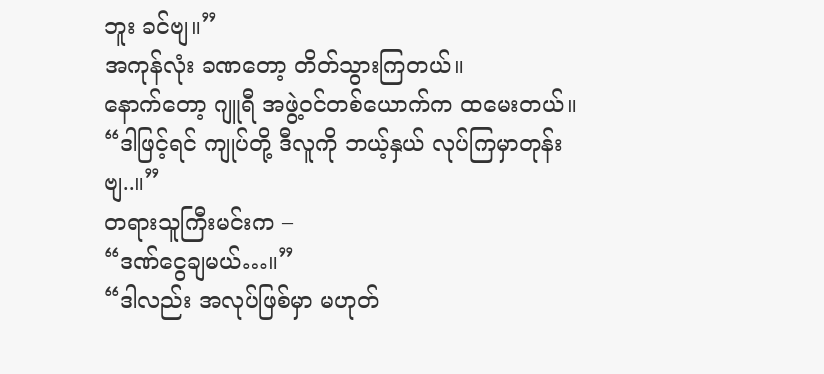ဘူး ခင်ဗျ။”
အကုန်လုံး ခဏတော့ တိတ်သွားကြတယ်။
နောက်တော့ ဂျူရီ အဖွဲ့ဝင်တစ်ယောက်က ထမေးတယ်။
“ဒါဖြင့်ရင် ကျုပ်တို့ ဒီလူကို ဘယ့်နှယ် လုပ်ကြမှာတုန်းဗျ..။”
တရားသူကြီးမင်းက –
“ဒဏ်ငွေချမယ်…။”
“ဒါလည်း အလုပ်ဖြစ်မှာ မဟုတ်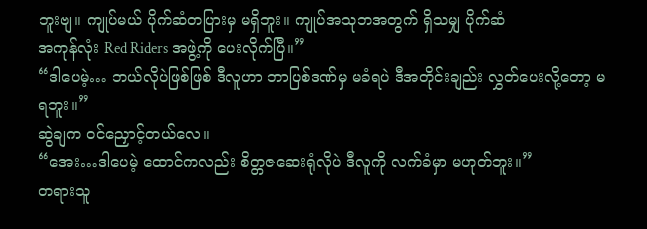ဘူးဗျ။ ကျုပ်မယ် ပိုက်ဆံတပြားမှ မရှိဘူး။ ကျုပ်အသုဘအတွက် ရှိသမျှ ပိုက်ဆံ
အကုန်လုံး Red Riders အဖွဲ့ကို ပေးလိုက်ပြီ။”
“ဒါပေမဲ့… ဘယ်လိုပဲဖြစ်ဖြစ် ဒီလူဟာ ဘာပြစ်ဒဏ်မှ မခံရပဲ ဒီအတိုင်းချည်း လွှတ်ပေးလို့တော့ မရဘူး။”
ဆွဲချက ဝင်ညှောင့်တယ်လေ။
“အေး…ဒါပေမဲ့ ထောင်ကလည်း စိတ္တဇဆေးရုံလိုပဲ ဒီလူကို လက်ခံမှာ မဟုတ်ဘူး။”
တရားသူ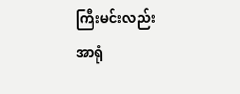ကြီးမင်းလည်း အာရုံ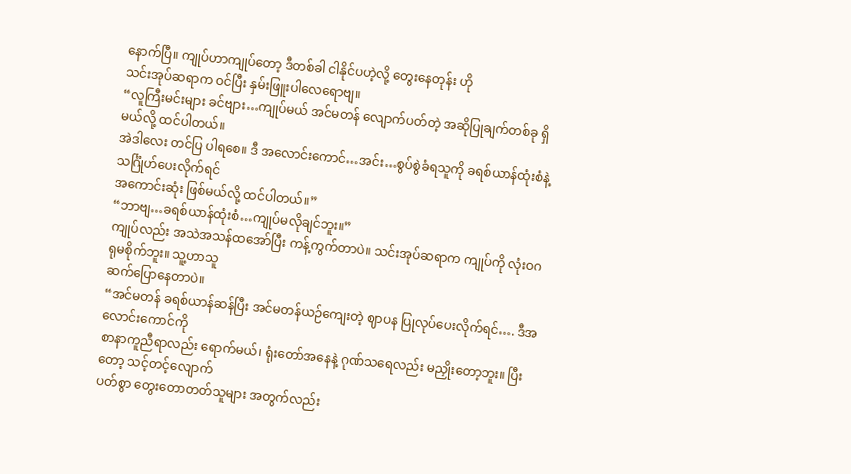နောက်ပြီ။ ကျုပ်ဟာကျုပ်တော့ ဒီတစ်ခါ ငါနိုင်ပဟဲ့လို့ တွေးနေတုန်း ဟို
သင်းအုပ်ဆရာက ဝင်ပြီး နှမ်းဖြူးပါလေရောဗျ။
“လူကြီးမင်းများ ခင်ဗျား…ကျုပ်မယ် အင်မတန် လျောက်ပတ်တဲ့ အဆိုပြုချက်တစ်ခု ရှိမယ်လို့ ထင်ပါတယ်။
အဲဒါလေး တင်ပြ ပါရစေ။ ဒီ အလောင်းကောင်…အင်း…စွပ်စွဲခံရသူကို ခရစ်ယာန်ထုံးစံနဲ့ သင်္ဂြုံဟ်ပေးလိုက်ရင်
အကောင်းဆုံး ဖြစ်မယ်လို့ ထင်ပါတယ်။”
“ဘာဗျ…ခရစ်ယာန်ထုံးစံ…ကျုပ်မလိုချင်ဘူး။”
ကျုပ်လည်း အသဲအသန်ထအော်ပြီး ကန့်ကွက်တာပဲ။ သင်းအုပ်ဆရာက ကျုပ်ကို လုံးဝဂရုမစိုက်ဘူး။ သူ့ဟာသူ
ဆက်ပြောနေတာပဲ။
“အင်မတန် ခရစ်ယာန်ဆန်ပြီး အင်မတန်ယဉ်ကျေးတဲ့ ဈာပန ပြုလုပ်ပေးလိုက်ရင်…. ဒီအလောင်းကောင်ကို
စာနာကူညီရာလည်း ရောက်မယ်၊ ရုံးတော်အနေနဲ့ ဂုဏ်သရေလည်း မညှိုးတော့ဘူး။ ပြီးတော့ သင့်တင့်လျောက်
ပတ်စွာ တွေးတောတတ်သူများ အတွက်လည်း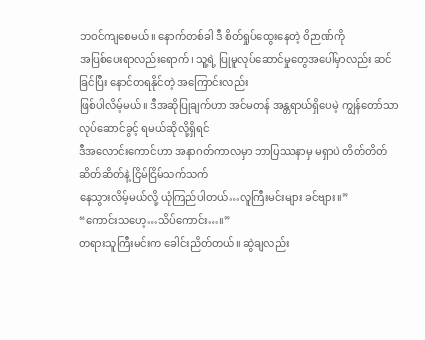ဘဝင်ကျစေမယ်။ နောက်တစ်ခါ ဒီ စိတ်ရှုပ်ထွေးနေတဲ့ ဝိဉာဏ်ကို
အပြစ်ပေးရာလည်းရောက်၊ သူ့ရဲ့ ပြုမူလုပ်ဆောင်မှုတွေအပေါ်မှာလည်း ဆင်ခြင်ပြီး နောင်တရနိုင်တဲ့ အကြောင်းလည်း
ဖြစ်ပါလိမ့်မယ်။ ဒီအဆိုပြုချက်ဟာ အင်မတန် အန္တရာယ်ရှိပေမဲ့ ကျွန်တော်သာ လုပ်ဆောင်ခွင့် ရမယ်ဆိုလို့ရှိရင်
ဒီအလောင်းကောင်ဟာ အနာဂတ်ကာလမှာ ဘာပြဿနာမှ မရှာပဲ တိတ်တိတ်ဆိတ်ဆိတ်နဲ့ ငြိမ်ငြိမ်သက်သက်
နေသွားလိမ့်မယ်လို့ ယုံကြည်ပါတယ်…လူကြီးမင်းများ ခင်ဗျား။”
“ကောင်းသဟေ့…သိပ်ကောင်း…။”
တရားသူကြီးမင်းက ခေါင်းညိတ်တယ်။ ဆွဲချလည်း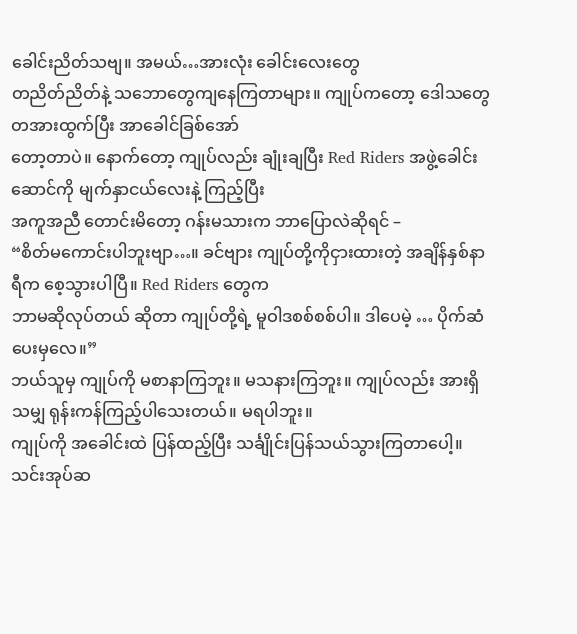ခေါင်းညိတ်သဗျ။ အမယ်…အားလုံး ခေါင်းလေးတွေ
တညိတ်ညိတ်နဲ့ သဘောတွေကျနေကြတာများ။ ကျုပ်ကတော့ ဒေါသတွေ တအားထွက်ပြီး အာခေါင်ခြစ်အော်
တော့တာပဲ။ နောက်တော့ ကျုပ်လည်း ချုံးချပြီး Red Riders အဖွဲ့ခေါင်းဆောင်ကို မျက်နှာငယ်လေးနဲ့ ကြည့်ပြီး
အကူအညီ တောင်းမိတော့ ဂန်းမသားက ဘာပြောလဲဆိုရင် –
“စိတ်မကောင်းပါဘူးဗျာ…။ ခင်ဗျား ကျုပ်တို့ကိုငှားထားတဲ့ အချိန်နှစ်နာရီက စေ့သွားပါပြီ။ Red Riders တွေက
ဘာမဆိုလုပ်တယ် ဆိုတာ ကျုပ်တို့ရဲ့ မူဝါဒစစ်စစ်ပါ။ ဒါပေမဲ့ … ပိုက်ဆံပေးမှလေ။”
ဘယ်သူမှ ကျုပ်ကို မစာနာကြဘူး။ မသနားကြဘူး။ ကျုပ်လည်း အားရှိသမျှ ရုန်းကန်ကြည့်ပါသေးတယ်။ မရပါဘူး။
ကျုပ်ကို အခေါင်းထဲ ပြန်ထည့်ပြီး သင်္ချိုင်းပြန်သယ်သွားကြတာပေါ့။
သင်းအုပ်ဆ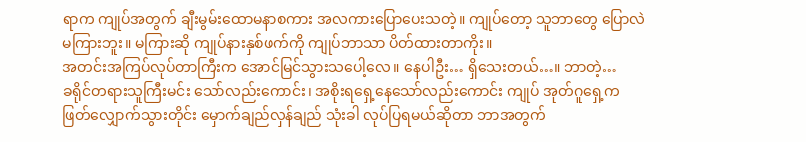ရာက ကျုပ်အတွက် ချီးမွမ်းထောမနာစကား အလကားပြောပေးသတဲ့။ ကျုပ်တော့ သူဘာတွေ ပြောလဲ
မကြားဘူး။ မကြားဆို ကျုပ်နားနှစ်ဖက်ကို ကျုပ်ဘာသာ ပိတ်ထားတာကိုး။
အတင်းအကြပ်လုပ်တာကြီးက အောင်မြင်သွားသပေါ့လေ။ နေပါဦး… ရှိသေးတယ်…။ ဘာတဲ့…
ခရိုင်တရားသူကြီးမင်း သော်လည်းကောင်း၊ အစိုးရရှေ့နေသော်လည်းကောင်း ကျုပ် အုတ်ဂူရှေ့က
ဖြတ်လျှောက်သွားတိုင်း မှောက်ချည်လှန်ချည် သုံးခါ လုပ်ပြရမယ်ဆိုတာ ဘာအတွက်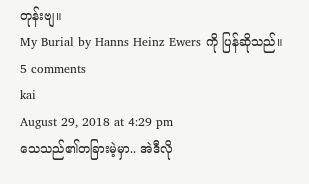တုန်းဗျ။
My Burial by Hanns Heinz Ewers ကို ပြန်ဆိုသည်။
5 comments
kai
August 29, 2018 at 4:29 pm
သေသည်၏တခြားမဲ့မှာ.. အဲဒီလို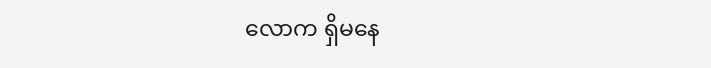လောက ရှိမနေ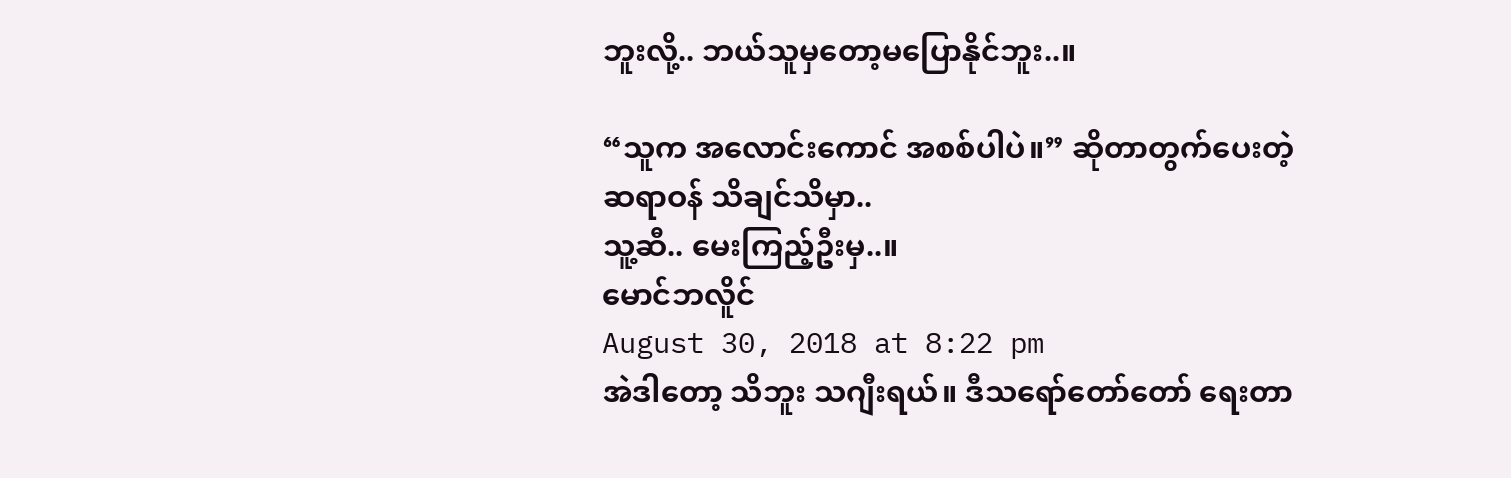ဘူးလို့.. ဘယ်သူမှတော့မပြောနိုင်ဘူး..။

“သူက အလောင်းကောင် အစစ်ပါပဲ။” ဆိုတာတွက်ပေးတဲ့ဆရာဝန် သိချင်သိမှာ..
သူ့ဆီ.. မေးကြည့်ဦးမှ..။
မောင်ဘလိူင်
August 30, 2018 at 8:22 pm
အဲဒါတော့ သိဘူး သဂျီးရယ်။ ဒီသရော်တော်တော် ရေးတာ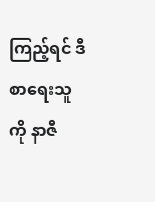ကြည့်ရင် ဒီစာရေးသူကို နာဇီ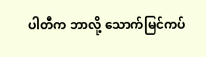ပါတီက ဘာလို့ သောက်မြင်ကပ်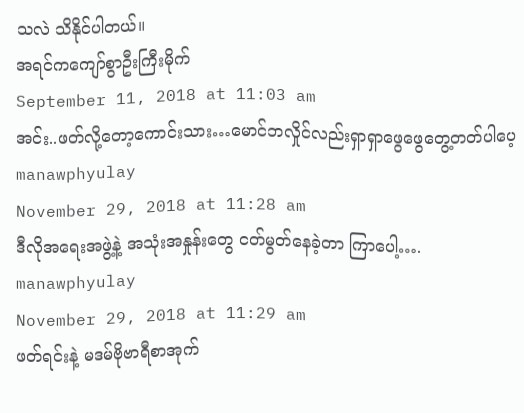သလဲ သိနိုင်ပါတယ်။
အရင်ကကျော်စွာဦးကြီးမိုက်
September 11, 2018 at 11:03 am
အင်း..ဖတ်လို့တော့ကောင်းသား…မောင်ဘလှိုင်လည်းရှာရှာဖွေဖွေတွေ့တတ်ပါပေ့
manawphyulay
November 29, 2018 at 11:28 am
ဒီလိုအရေးအဖွဲ့နဲ့ အသုံးအနှုန်းတွေ ငတ်မွတ်နေခဲ့တာ ကြာပေါ့….
manawphyulay
November 29, 2018 at 11:29 am
ဖတ်ရင်းနဲ့ မဒမ်ဗိုဗာရီစာအုက်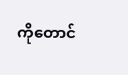ကိုတောင်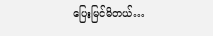ပြေးမြင်မိတယ်…